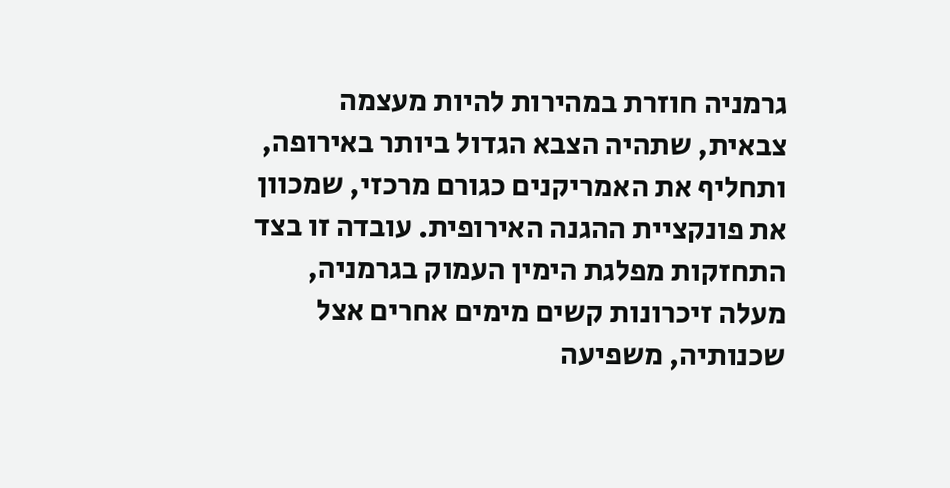גרמניה חוזרת במהירות להיות מעצמה צבאית, שתהיה הצבא הגדול ביותר באירופה, ותחליף את האמריקנים כגורם מרכזי, שמכוון את פונקציית ההגנה האירופית. עובדה זו בצד התחזקות מפלגת הימין העמוק בגרמניה, מעלה זיכרונות קשים מימים אחרים אצל שכנותיה, משפיעה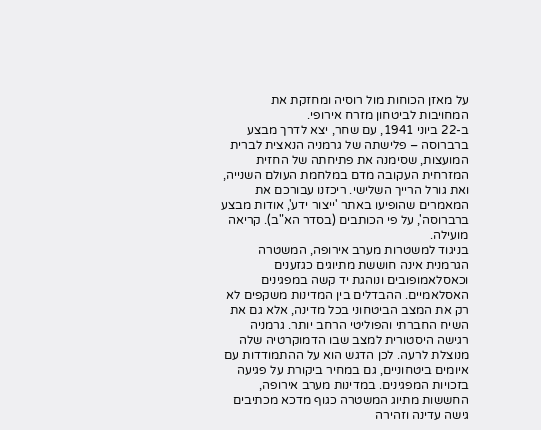על מאזן הכוחות מול רוסיה ומחזקת את המחויבות לביטחון מזרח אירופי.
ב-22 ביוני 1941, עם שחר, יצא לדרך מבצע ברברוסה – פלישתה של גרמניה הנאצית לברית המועצות, שסימנה את פתיחתה של החזית המזרחית העקובה מדם במלחמת העולם השנייה, ואת גורל הרייך השלישי. ריכזנו עבורכם את המאמרים שהופיעו באתר 'ייצור ידע', אודות מבצע ברברוסה', על פי הכותבים (בסדר הא"ב). קריאה מועילה.
בניגוד למשטרות מערב אירופה, המשטרה הגרמנית אינה חוששת מתיוגים כגזענים וכאסלאמופובים ונוהגת יד קשה במפגינים האסלאמיים. ההבדלים בין המדינות משקפים לא רק את המצב הביטחוני בכל מדינה, אלא גם את השיח החברתי והפוליטי הרחב יותר. גרמניה רגישה היסטורית למצב שבו הדמוקרטיה שלה מנוצלת לרעה. לכן הדגש הוא על ההתמודדות עם איומים ביטחוניים, גם במחיר ביקורת על פגיעה בזכויות המפגינים. במדינות מערב אירופה, החששות מתיוג המשטרה כגוף מדכא מכתיבים גישה עדינה וזהירה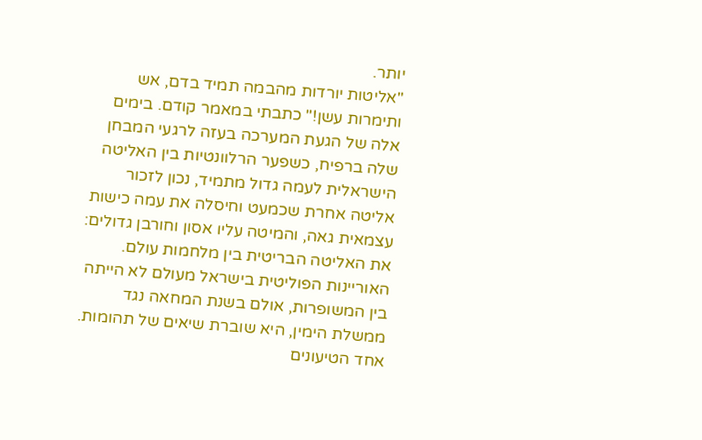יותר.
"אליטות יורדות מהבמה תמיד בדם, אש ותימרות עשן!" כתבתי במאמר קודם. בימים אלה של הגעת המערכה בעזה לרגעי המבחן שלה ברפיח, כשפער הרלוונטיות בין האליטה הישראלית לעמה גדול מתמיד, נכון לזכור אליטה אחרת שכמעט וחיסלה את עמה כישות עצמאית גאה, והמיטה עליו אסון וחורבן גדולים: את האליטה הבריטית בין מלחמות עולם.
האוריינות הפוליטית בישראל מעולם לא הייתה בין המשופרות, אולם בשנת המחאה נגד ממשלת הימין, היא שוברת שיאים של תהומות. אחד הטיעונים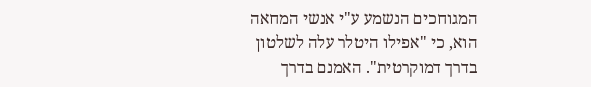המגוחכים הנשמע ע"י אנשי המחאה הוא, כי "אפילו היטלר עלה לשלטון בדרך דמוקרטית". האמנם בדרך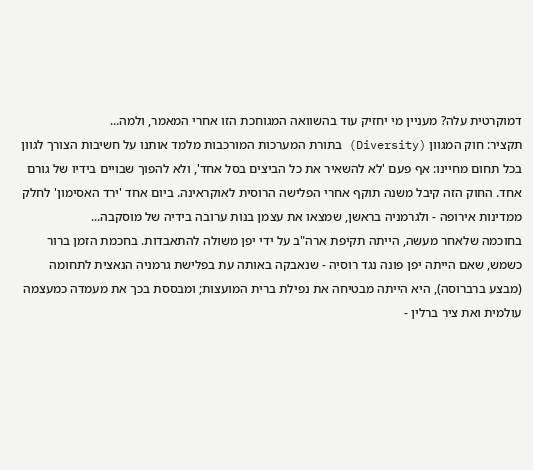דמוקרטית עלה? מעניין מי יחזיק עוד בהשוואה המגוחכת הזו אחרי המאמר, ולמה...
תקציר: חוק המגוון (Diversity) בתורת המערכות המורכבות מלמד אותנו על חשיבות הצורך לגוון בכל תחום מחיינו: אף פעם 'לא להשאיר את כל הביצים בסל אחד', ולא להפוך שבויים בידיו של גורם אחד. החוק הזה קיבל משנה תוקף אחרי הפלישה הרוסית לאוקראינה. ביום אחד 'ירד האסימון' לחלק ממדינות אירופה - ולגרמניה בראשן, שמצאו את עצמן בנות ערובה בידיה של מוסקבה...
בחוכמה שלאחר מעשה, הייתה תקיפת ארה"ב על ידי יפן משולה להתאבדות. בחכמת הזמן ברור כשמש, שאם הייתה יפן פונה נגד רוסיה - שנאבקה באותה עת בפלישת גרמניה הנאצית לתחומה (מבצע ברברוסה), היא הייתה מבטיחה את נפילת ברית המועצות; ומבססת בכך את מעמדה כמעצמה עולמית ואת ציר ברלין -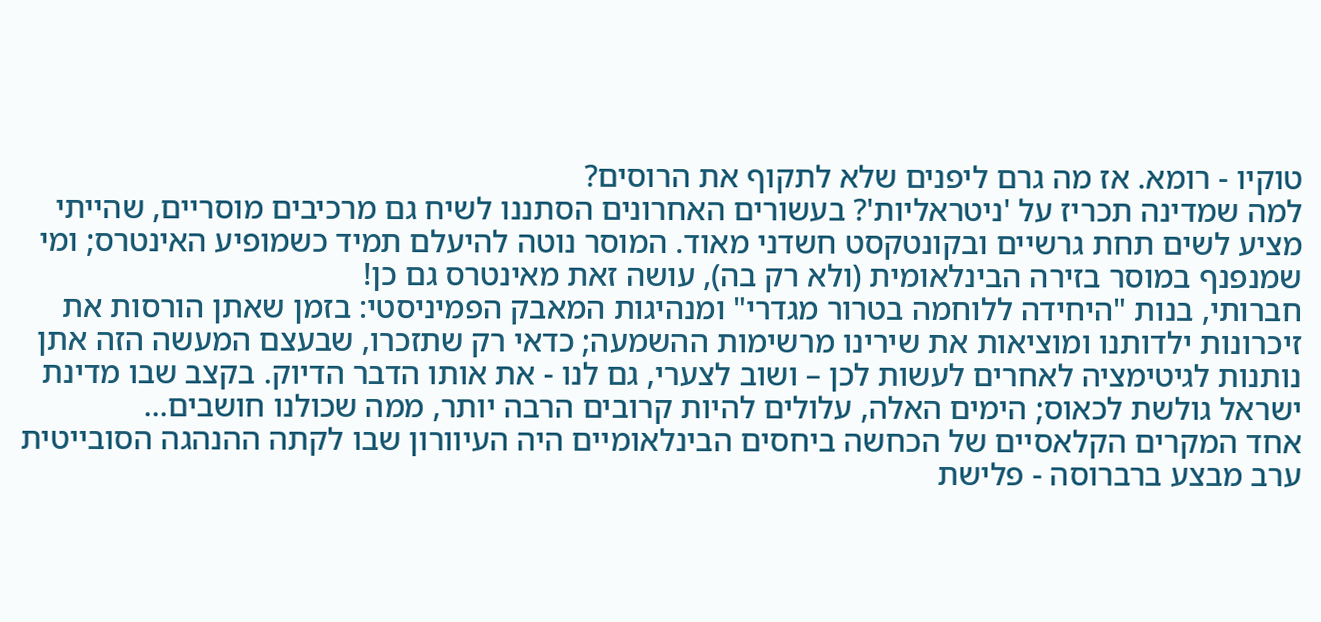טוקיו - רומא. אז מה גרם ליפנים שלא לתקוף את הרוסים?
למה שמדינה תכריז על 'ניטראליות'? בעשורים האחרונים הסתננו לשיח גם מרכיבים מוסריים, שהייתי מציע לשים תחת גרשיים ובקונטקסט חשדני מאוד. המוסר נוטה להיעלם תמיד כשמופיע האינטרס; ומי שמנפנף במוסר בזירה הבינלאומית (ולא רק בה), עושה זאת מאינטרס גם כן!
חברותי, בנות "היחידה ללוחמה בטרור מגדרי" ומנהיגות המאבק הפמיניסטי: בזמן שאתן הורסות את זיכרונות ילדותנו ומוציאות את שירינו מרשימות ההשמעה; כדאי רק שתזכרו, שבעצם המעשה הזה אתן נותנות לגיטימציה לאחרים לעשות לכן – ושוב לצערי, גם לנו - את אותו הדבר הדיוק. בקצב שבו מדינת ישראל גולשת לכאוס; הימים האלה, עלולים להיות קרובים הרבה יותר, ממה שכולנו חושבים...
אחד המקרים הקלאסיים של הכחשה ביחסים הבינלאומיים היה העיוורון שבו לקתה ההנהגה הסובייטית ערב מבצע ברברוסה - פלישת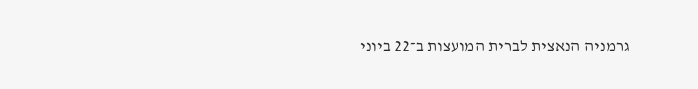גרמניה הנאצית לברית המועצות ב־22 ביוני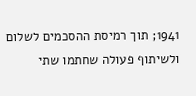1941; תוך רמיסת ההסכמים לשלום ולשיתוף פעולה שחתמו שתי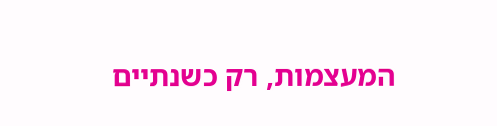המעצמות, רק כשנתיים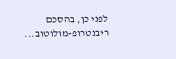לפני כן, בהסכם ריבנטרופ-מולוטוב...